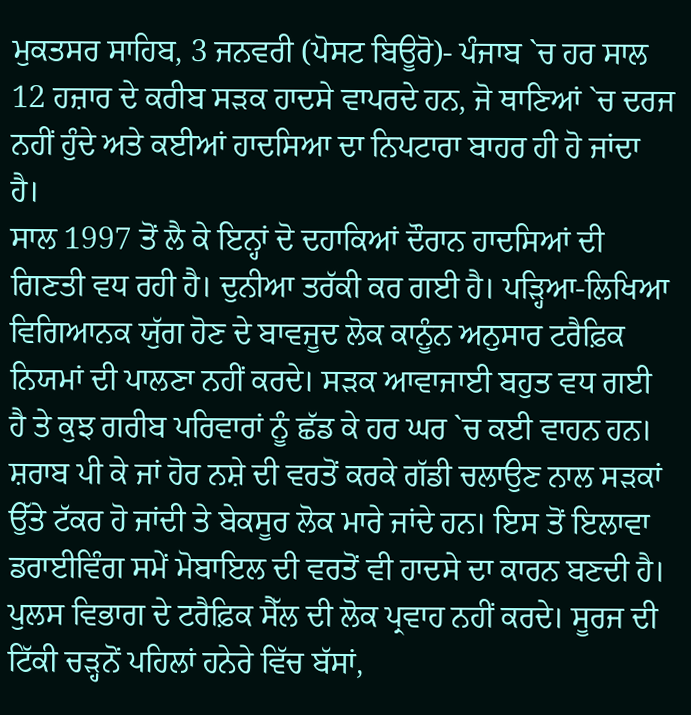ਮੁਕਤਸਰ ਸਾਹਿਬ, 3 ਜਨਵਰੀ (ਪੋਸਟ ਬਿਊਰੋ)- ਪੰਜਾਬ `ਚ ਹਰ ਸਾਲ 12 ਹਜ਼ਾਰ ਦੇ ਕਰੀਬ ਸੜਕ ਹਾਦਸੇ ਵਾਪਰਦੇ ਹਨ, ਜੋ ਥਾਣਿਆਂ `ਚ ਦਰਜ ਨਹੀਂ ਹੁੰਦੇ ਅਤੇ ਕਈਆਂ ਹਾਦਸਿਆ ਦਾ ਨਿਪਟਾਰਾ ਬਾਹਰ ਹੀ ਹੋ ਜਾਂਦਾ ਹੈ।
ਸਾਲ 1997 ਤੋਂ ਲੈ ਕੇ ਇਨ੍ਹਾਂ ਦੋ ਦਹਾਕਿਆਂ ਦੌਰਾਨ ਹਾਦਸਿਆਂ ਦੀ ਗਿਣਤੀ ਵਧ ਰਹੀ ਹੈ। ਦੁਨੀਆ ਤਰੱਕੀ ਕਰ ਗਈ ਹੈ। ਪੜ੍ਹਿਆ-ਲਿਖਿਆ ਵਿਗਿਆਨਕ ਯੁੱਗ ਹੋਣ ਦੇ ਬਾਵਜੂਦ ਲੋਕ ਕਾਨੂੰਨ ਅਨੁਸਾਰ ਟਰੈਫ਼ਿਕ ਨਿਯਮਾਂ ਦੀ ਪਾਲਣਾ ਨਹੀਂ ਕਰਦੇ। ਸੜਕ ਆਵਾਜਾਈ ਬਹੁਤ ਵਧ ਗਈ ਹੈ ਤੇ ਕੁਝ ਗਰੀਬ ਪਰਿਵਾਰਾਂ ਨੂੰ ਛੱਡ ਕੇ ਹਰ ਘਰ `ਚ ਕਈ ਵਾਹਨ ਹਨ। ਸ਼ਰਾਬ ਪੀ ਕੇ ਜਾਂ ਹੋਰ ਨਸ਼ੇ ਦੀ ਵਰਤੋਂ ਕਰਕੇ ਗੱਡੀ ਚਲਾਉਣ ਨਾਲ ਸੜਕਾਂ ਉੱਤੇ ਟੱਕਰ ਹੋ ਜਾਂਦੀ ਤੇ ਬੇਕਸੂਰ ਲੋਕ ਮਾਰੇ ਜਾਂਦੇ ਹਨ। ਇਸ ਤੋਂ ਇਲਾਵਾ ਡਰਾਈਵਿੰਗ ਸਮੇਂ ਮੋਬਾਇਲ ਦੀ ਵਰਤੋਂ ਵੀ ਹਾਦਸੇ ਦਾ ਕਾਰਨ ਬਣਦੀ ਹੈ। ਪੁਲਸ ਵਿਭਾਗ ਦੇ ਟਰੈਫ਼ਿਕ ਸੈੱਲ ਦੀ ਲੋਕ ਪ੍ਰਵਾਹ ਨਹੀਂ ਕਰਦੇ। ਸੂਰਜ ਦੀ ਟਿੱਕੀ ਚੜ੍ਹਨੋਂ ਪਹਿਲਾਂ ਹਨੇਰੇ ਵਿੱਚ ਬੱਸਾਂ,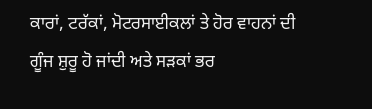ਕਾਰਾਂ, ਟਰੱਕਾਂ, ਮੋਟਰਸਾਈਕਲਾਂ ਤੇ ਹੋਰ ਵਾਹਨਾਂ ਦੀ ਗੂੰਜ ਸ਼ੁਰੂ ਹੋ ਜਾਂਦੀ ਅਤੇ ਸੜਕਾਂ ਭਰ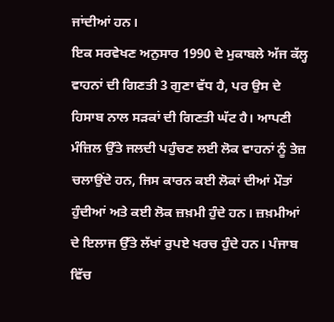ਜਾਂਦੀਆਂ ਹਨ।
ਇਕ ਸਰਵੇਖਣ ਅਨੁਸਾਰ 1990 ਦੇ ਮੁਕਾਬਲੇ ਅੱਜ ਕੱਲ੍ਹ ਵਾਹਨਾਂ ਦੀ ਗਿਣਤੀ 3 ਗੁਣਾ ਵੱਧ ਹੈ, ਪਰ ਉਸ ਦੇ ਹਿਸਾਬ ਨਾਲ ਸੜਕਾਂ ਦੀ ਗਿਣਤੀ ਘੱਟ ਹੈ। ਆਪਣੀ ਮੰਜ਼ਿਲ ਉੱਤੇ ਜਲਦੀ ਪਹੁੰਚਣ ਲਈ ਲੋਕ ਵਾਹਨਾਂ ਨੂੰ ਤੇਜ਼ ਚਲਾਉਂਦੇ ਹਨ, ਜਿਸ ਕਾਰਨ ਕਈ ਲੋਕਾਂ ਦੀਆਂ ਮੌਤਾਂ ਹੁੰਦੀਆਂ ਅਤੇ ਕਈ ਲੋਕ ਜ਼ਖ਼ਮੀ ਹੁੰਦੇ ਹਨ। ਜ਼ਖ਼ਮੀਆਂ ਦੇ ਇਲਾਜ ਉੱਤੇ ਲੱਖਾਂ ਰੁਪਏ ਖਰਚ ਹੁੰਦੇ ਹਨ। ਪੰਜਾਬ ਵਿੱਚ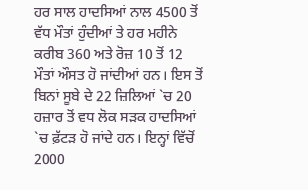ਹਰ ਸਾਲ ਹਾਦਸਿਆਂ ਨਾਲ 4500 ਤੋਂ ਵੱਧ ਮੌਤਾਂ ਹੁੰਦੀਆਂ ਤੇ ਹਰ ਮਹੀਨੇ ਕਰੀਬ 360 ਅਤੇ ਰੋਜ਼ 10 ਤੋਂ 12 ਮੌਤਾਂ ਔਸਤ ਹੋ ਜਾਂਦੀਆਂ ਹਨ। ਇਸ ਤੋਂ ਬਿਨਾਂ ਸੂਬੇ ਦੇ 22 ਜ਼ਿਲਿਆਂ `ਚ 20 ਹਜ਼ਾਰ ਤੋਂ ਵਧ ਲੋਕ ਸੜਕ ਹਾਦਸਿਆਂ `ਚ ਫ਼ੱਟੜ ਹੋ ਜਾਂਦੇ ਹਨ। ਇਨ੍ਹਾਂ ਵਿੱਚੋਂ 2000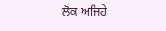ਲੋਕ ਅਜਿਹੇ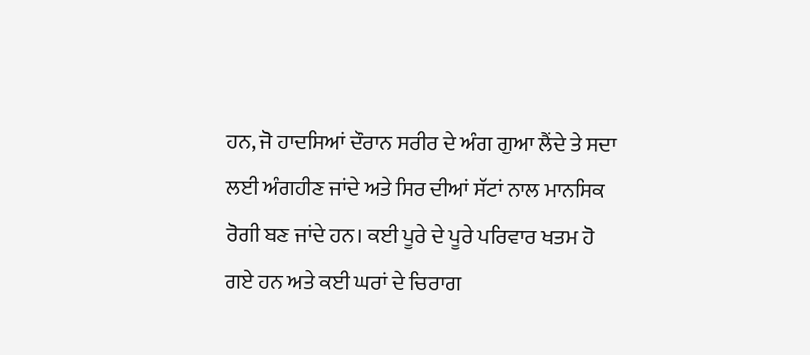ਹਨ, ਜੋ ਹਾਦਸਿਆਂ ਦੌਰਾਨ ਸਰੀਰ ਦੇ ਅੰਗ ਗੁਆ ਲੈਂਦੇ ਤੇ ਸਦਾ ਲਈ ਅੰਗਹੀਣ ਜਾਂਦੇ ਅਤੇ ਸਿਰ ਦੀਆਂ ਸੱਟਾਂ ਨਾਲ ਮਾਨਸਿਕ ਰੋਗੀ ਬਣ ਜਾਂਦੇ ਹਨ। ਕਈ ਪੂਰੇ ਦੇ ਪੂਰੇ ਪਰਿਵਾਰ ਖਤਮ ਹੋ ਗਏ ਹਨ ਅਤੇ ਕਈ ਘਰਾਂ ਦੇ ਚਿਰਾਗ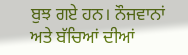ਬੁਝ ਗਏ ਹਨ। ਨੌਜਵਾਨਾਂ ਅਤੇ ਬੱਚਿਆਂ ਦੀਆਂ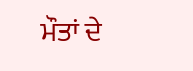ਮੌਤਾਂ ਦੇ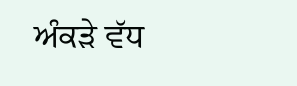ਅੰਕੜੇ ਵੱਧ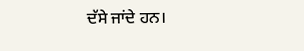ਦੱਸੇ ਜਾਂਦੇ ਹਨ।